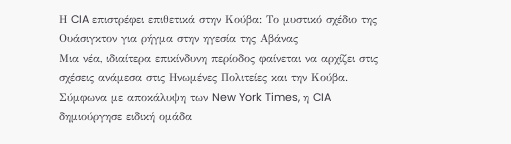Η CIA επιστρέφει επιθετικά στην Κούβα: Το μυστικό σχέδιο της Ουάσιγκτον για ρήγμα στην ηγεσία της Αβάνας
Μια νέα, ιδιαίτερα επικίνδυνη περίοδος φαίνεται να αρχίζει στις σχέσεις ανάμεσα στις Ηνωμένες Πολιτείες και την Κούβα.
Σύμφωνα με αποκάλυψη των New York Times, η CIA δημιούργησε ειδική ομάδα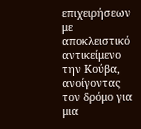επιχειρήσεων με αποκλειστικό αντικείμενο την Κούβα, ανοίγοντας τον δρόμο για μια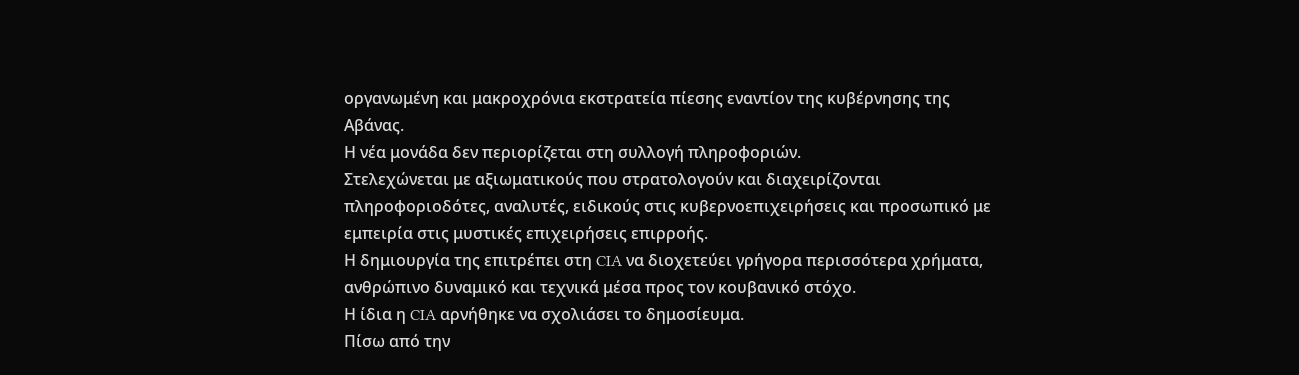οργανωμένη και μακροχρόνια εκστρατεία πίεσης εναντίον της κυβέρνησης της Αβάνας.
Η νέα μονάδα δεν περιορίζεται στη συλλογή πληροφοριών.
Στελεχώνεται με αξιωματικούς που στρατολογούν και διαχειρίζονται πληροφοριοδότες, αναλυτές, ειδικούς στις κυβερνοεπιχειρήσεις και προσωπικό με εμπειρία στις μυστικές επιχειρήσεις επιρροής.
Η δημιουργία της επιτρέπει στη CIA να διοχετεύει γρήγορα περισσότερα χρήματα, ανθρώπινο δυναμικό και τεχνικά μέσα προς τον κουβανικό στόχο.
Η ίδια η CIA αρνήθηκε να σχολιάσει το δημοσίευμα.
Πίσω από την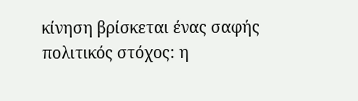κίνηση βρίσκεται ένας σαφής πολιτικός στόχος: η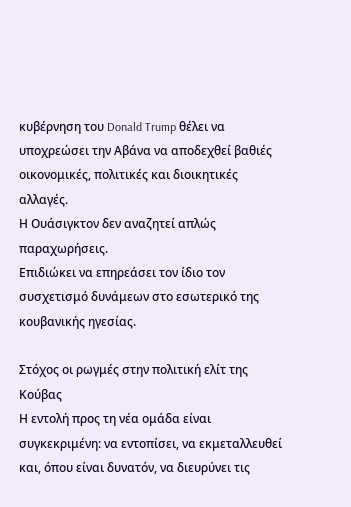κυβέρνηση του Donald Trump θέλει να υποχρεώσει την Αβάνα να αποδεχθεί βαθιές οικονομικές, πολιτικές και διοικητικές αλλαγές.
Η Ουάσιγκτον δεν αναζητεί απλώς παραχωρήσεις.
Επιδιώκει να επηρεάσει τον ίδιο τον συσχετισμό δυνάμεων στο εσωτερικό της κουβανικής ηγεσίας.

Στόχος οι ρωγμές στην πολιτική ελίτ της Κούβας
Η εντολή προς τη νέα ομάδα είναι συγκεκριμένη: να εντοπίσει, να εκμεταλλευθεί και, όπου είναι δυνατόν, να διευρύνει τις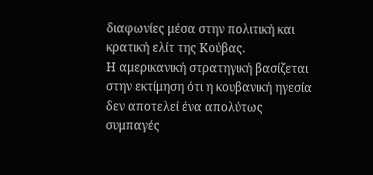διαφωνίες μέσα στην πολιτική και κρατική ελίτ της Κούβας.
Η αμερικανική στρατηγική βασίζεται στην εκτίμηση ότι η κουβανική ηγεσία δεν αποτελεί ένα απολύτως συμπαγές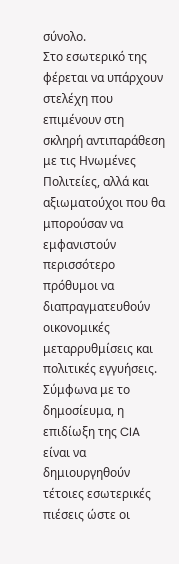σύνολο.
Στο εσωτερικό της φέρεται να υπάρχουν στελέχη που επιμένουν στη σκληρή αντιπαράθεση με τις Ηνωμένες Πολιτείες, αλλά και αξιωματούχοι που θα μπορούσαν να εμφανιστούν περισσότερο πρόθυμοι να διαπραγματευθούν οικονομικές μεταρρυθμίσεις και πολιτικές εγγυήσεις.
Σύμφωνα με το δημοσίευμα, η επιδίωξη της CIA είναι να δημιουργηθούν τέτοιες εσωτερικές πιέσεις ώστε οι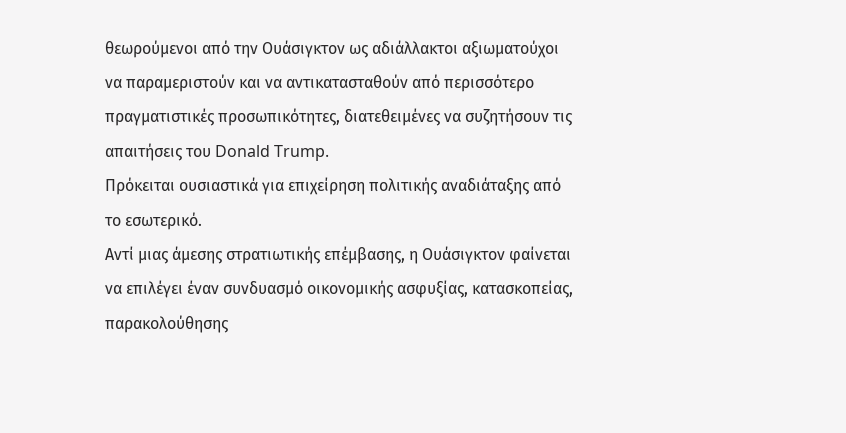θεωρούμενοι από την Ουάσιγκτον ως αδιάλλακτοι αξιωματούχοι να παραμεριστούν και να αντικατασταθούν από περισσότερο πραγματιστικές προσωπικότητες, διατεθειμένες να συζητήσουν τις απαιτήσεις του Donald Trump.
Πρόκειται ουσιαστικά για επιχείρηση πολιτικής αναδιάταξης από το εσωτερικό.
Αντί μιας άμεσης στρατιωτικής επέμβασης, η Ουάσιγκτον φαίνεται να επιλέγει έναν συνδυασμό οικονομικής ασφυξίας, κατασκοπείας, παρακολούθησης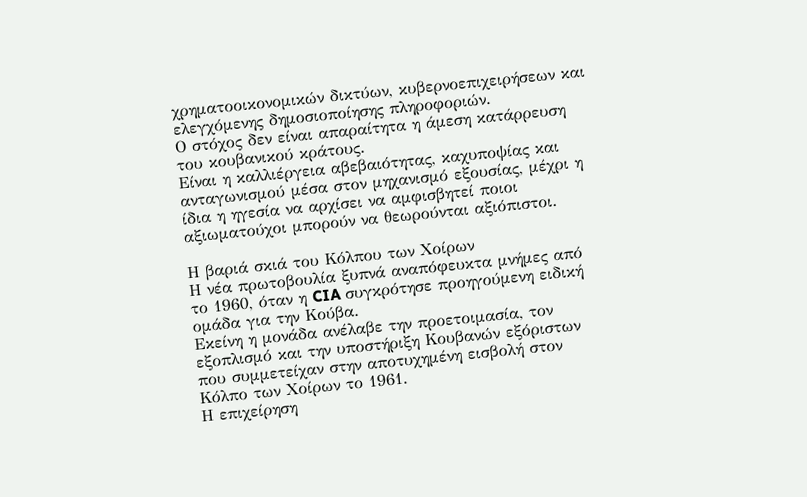χρηματοοικονομικών δικτύων, κυβερνοεπιχειρήσεων και ελεγχόμενης δημοσιοποίησης πληροφοριών.
Ο στόχος δεν είναι απαραίτητα η άμεση κατάρρευση του κουβανικού κράτους.
Είναι η καλλιέργεια αβεβαιότητας, καχυποψίας και ανταγωνισμού μέσα στον μηχανισμό εξουσίας, μέχρι η ίδια η ηγεσία να αρχίσει να αμφισβητεί ποιοι αξιωματούχοι μπορούν να θεωρούνται αξιόπιστοι.

Η βαριά σκιά του Κόλπου των Χοίρων
Η νέα πρωτοβουλία ξυπνά αναπόφευκτα μνήμες από το 1960, όταν η CIA συγκρότησε προηγούμενη ειδική ομάδα για την Κούβα.
Εκείνη η μονάδα ανέλαβε την προετοιμασία, τον εξοπλισμό και την υποστήριξη Κουβανών εξόριστων που συμμετείχαν στην αποτυχημένη εισβολή στον Κόλπο των Χοίρων το 1961.
Η επιχείρηση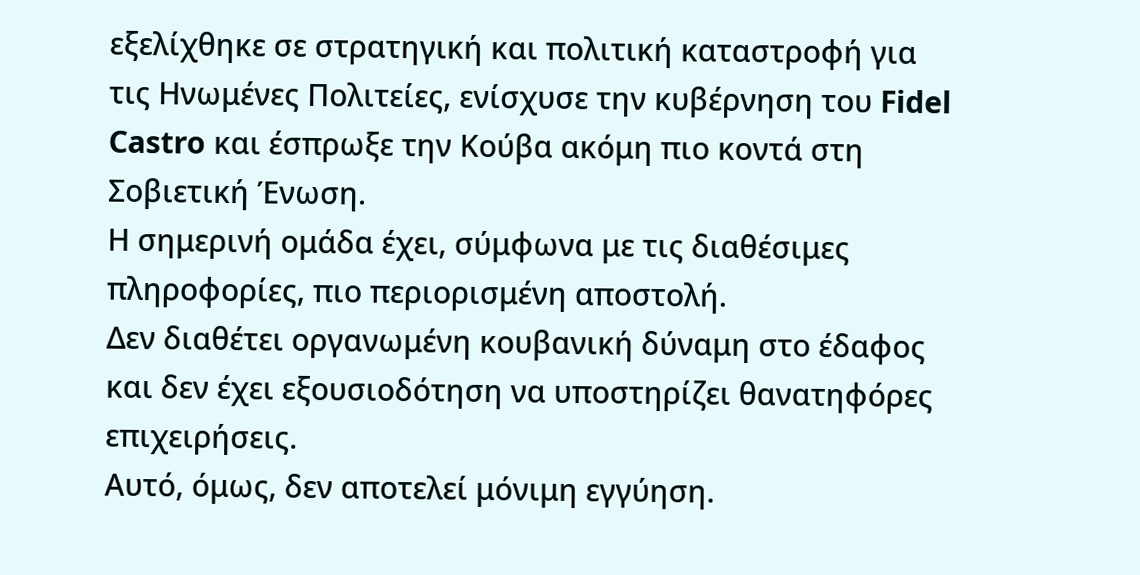εξελίχθηκε σε στρατηγική και πολιτική καταστροφή για τις Ηνωμένες Πολιτείες, ενίσχυσε την κυβέρνηση του Fidel Castro και έσπρωξε την Κούβα ακόμη πιο κοντά στη Σοβιετική Ένωση.
Η σημερινή ομάδα έχει, σύμφωνα με τις διαθέσιμες πληροφορίες, πιο περιορισμένη αποστολή.
Δεν διαθέτει οργανωμένη κουβανική δύναμη στο έδαφος και δεν έχει εξουσιοδότηση να υποστηρίζει θανατηφόρες επιχειρήσεις.
Αυτό, όμως, δεν αποτελεί μόνιμη εγγύηση.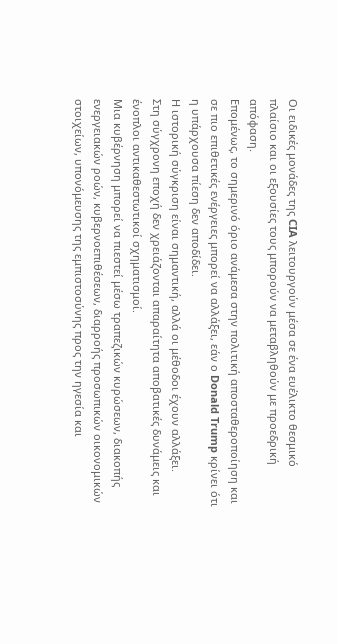Οι ειδικές μονάδες της CIA λειτουργούν μέσα σε ένα ευέλικτο θεσμικό πλαίσιο και οι εξουσίες τους μπορούν να μεταβληθούν με προεδρική απόφαση.
Επομένως, το σημερινό όριο ανάμεσα στην πολιτική αποσταθεροποίηση και σε πιο επιθετικές ενέργειες μπορεί να αλλάξει, εάν ο Donald Trump κρίνει ότι η υπάρχουσα πίεση δεν αποδίδει.
Η ιστορική σύγκριση είναι σημαντική, αλλά οι μέθοδοι έχουν αλλάξει.
Στη σύγχρονη εποχή δεν χρειάζονται απαραίτητα αποβατικές δυνάμεις και ένοπλοι αντικαθεστωτικοί σχηματισμοί.
Μια κυβέρνηση μπορεί να πιεστεί μέσω τραπεζικών κυρώσεων, διακοπής ενεργειακών ροών, κυβερνοεπιθέσεων, διαρροής προσωπικών οικονομικών στοιχείων, υπονόμευσης της εμπιστοσύνης προς την ηγεσία και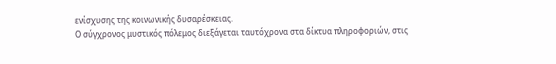ενίσχυσης της κοινωνικής δυσαρέσκειας.
Ο σύγχρονος μυστικός πόλεμος διεξάγεται ταυτόχρονα στα δίκτυα πληροφοριών, στις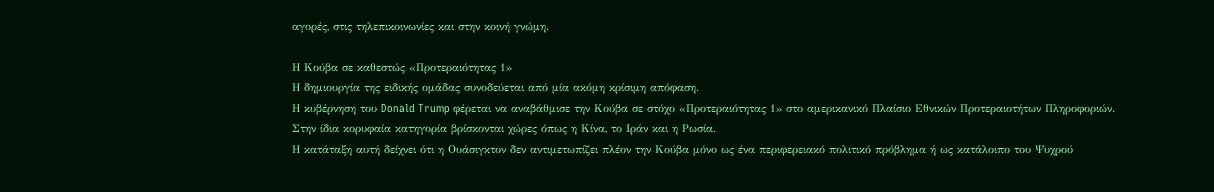αγορές, στις τηλεπικοινωνίες και στην κοινή γνώμη.

Η Κούβα σε καθεστώς «Προτεραιότητας 1»
Η δημιουργία της ειδικής ομάδας συνοδεύεται από μία ακόμη κρίσιμη απόφαση.
Η κυβέρνηση του Donald Trump φέρεται να αναβάθμισε την Κούβα σε στόχο «Προτεραιότητας 1» στο αμερικανικό Πλαίσιο Εθνικών Προτεραιοτήτων Πληροφοριών.
Στην ίδια κορυφαία κατηγορία βρίσκονται χώρες όπως η Κίνα, το Ιράν και η Ρωσία.
Η κατάταξη αυτή δείχνει ότι η Ουάσιγκτον δεν αντιμετωπίζει πλέον την Κούβα μόνο ως ένα περιφερειακό πολιτικό πρόβλημα ή ως κατάλοιπο του Ψυχρού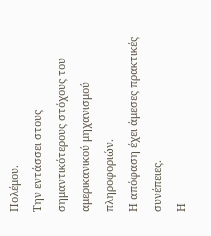Πολέμου.
Την εντάσσει στους σημαντικότερους στόχους του αμερικανικού μηχανισμού πληροφοριών.
Η απόφαση έχει άμεσες πρακτικές συνέπειες.
Η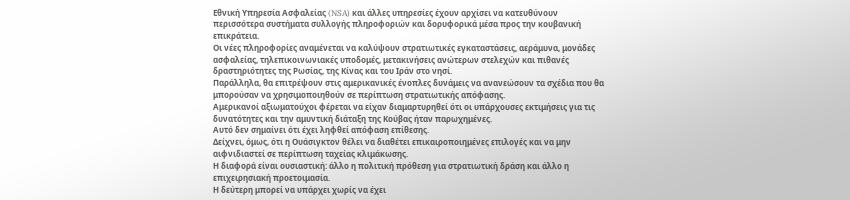Εθνική Υπηρεσία Ασφαλείας (NSA) και άλλες υπηρεσίες έχουν αρχίσει να κατευθύνουν περισσότερα συστήματα συλλογής πληροφοριών και δορυφορικά μέσα προς την κουβανική επικράτεια.
Οι νέες πληροφορίες αναμένεται να καλύψουν στρατιωτικές εγκαταστάσεις, αεράμυνα, μονάδες ασφαλείας, τηλεπικοινωνιακές υποδομές, μετακινήσεις ανώτερων στελεχών και πιθανές δραστηριότητες της Ρωσίας, της Κίνας και του Ιράν στο νησί.
Παράλληλα, θα επιτρέψουν στις αμερικανικές ένοπλες δυνάμεις να ανανεώσουν τα σχέδια που θα μπορούσαν να χρησιμοποιηθούν σε περίπτωση στρατιωτικής απόφασης.
Αμερικανοί αξιωματούχοι φέρεται να είχαν διαμαρτυρηθεί ότι οι υπάρχουσες εκτιμήσεις για τις δυνατότητες και την αμυντική διάταξη της Κούβας ήταν παρωχημένες.
Αυτό δεν σημαίνει ότι έχει ληφθεί απόφαση επίθεσης.
Δείχνει, όμως, ότι η Ουάσιγκτον θέλει να διαθέτει επικαιροποιημένες επιλογές και να μην αιφνιδιαστεί σε περίπτωση ταχείας κλιμάκωσης.
Η διαφορά είναι ουσιαστική: άλλο η πολιτική πρόθεση για στρατιωτική δράση και άλλο η επιχειρησιακή προετοιμασία.
Η δεύτερη μπορεί να υπάρχει χωρίς να έχει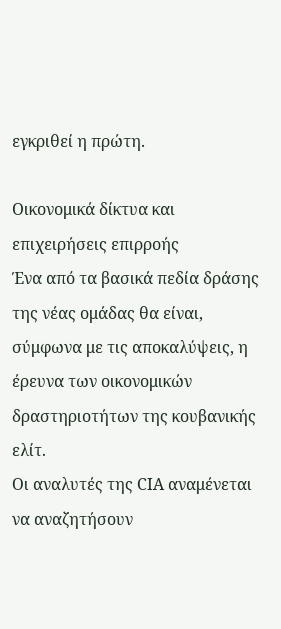εγκριθεί η πρώτη.

Οικονομικά δίκτυα και επιχειρήσεις επιρροής
Ένα από τα βασικά πεδία δράσης της νέας ομάδας θα είναι, σύμφωνα με τις αποκαλύψεις, η έρευνα των οικονομικών δραστηριοτήτων της κουβανικής ελίτ.
Οι αναλυτές της CIA αναμένεται να αναζητήσουν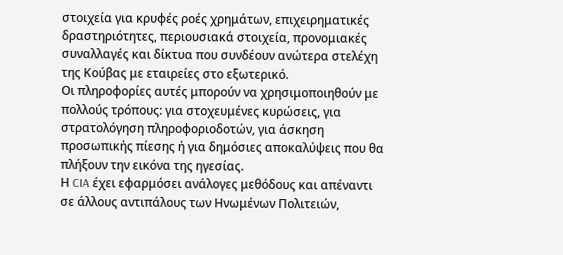στοιχεία για κρυφές ροές χρημάτων, επιχειρηματικές δραστηριότητες, περιουσιακά στοιχεία, προνομιακές συναλλαγές και δίκτυα που συνδέουν ανώτερα στελέχη της Κούβας με εταιρείες στο εξωτερικό.
Οι πληροφορίες αυτές μπορούν να χρησιμοποιηθούν με πολλούς τρόπους: για στοχευμένες κυρώσεις, για στρατολόγηση πληροφοριοδοτών, για άσκηση προσωπικής πίεσης ή για δημόσιες αποκαλύψεις που θα πλήξουν την εικόνα της ηγεσίας.
Η CIA έχει εφαρμόσει ανάλογες μεθόδους και απέναντι σε άλλους αντιπάλους των Ηνωμένων Πολιτειών,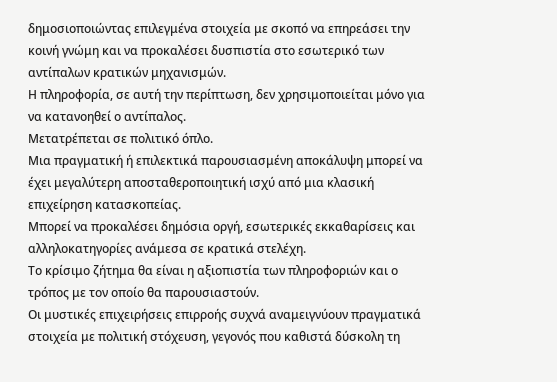δημοσιοποιώντας επιλεγμένα στοιχεία με σκοπό να επηρεάσει την κοινή γνώμη και να προκαλέσει δυσπιστία στο εσωτερικό των αντίπαλων κρατικών μηχανισμών.
Η πληροφορία, σε αυτή την περίπτωση, δεν χρησιμοποιείται μόνο για να κατανοηθεί ο αντίπαλος.
Μετατρέπεται σε πολιτικό όπλο.
Μια πραγματική ή επιλεκτικά παρουσιασμένη αποκάλυψη μπορεί να έχει μεγαλύτερη αποσταθεροποιητική ισχύ από μια κλασική επιχείρηση κατασκοπείας.
Μπορεί να προκαλέσει δημόσια οργή, εσωτερικές εκκαθαρίσεις και αλληλοκατηγορίες ανάμεσα σε κρατικά στελέχη.
Το κρίσιμο ζήτημα θα είναι η αξιοπιστία των πληροφοριών και ο τρόπος με τον οποίο θα παρουσιαστούν.
Οι μυστικές επιχειρήσεις επιρροής συχνά αναμειγνύουν πραγματικά στοιχεία με πολιτική στόχευση, γεγονός που καθιστά δύσκολη τη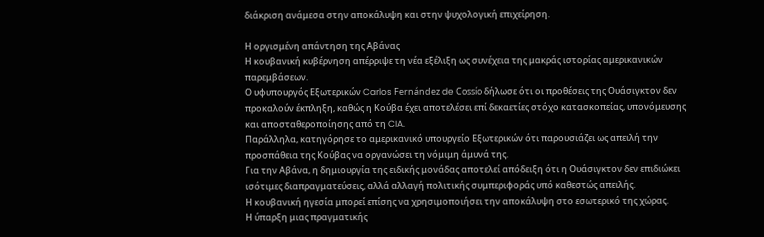διάκριση ανάμεσα στην αποκάλυψη και στην ψυχολογική επιχείρηση.

Η οργισμένη απάντηση της Αβάνας
Η κουβανική κυβέρνηση απέρριψε τη νέα εξέλιξη ως συνέχεια της μακράς ιστορίας αμερικανικών παρεμβάσεων.
Ο υφυπουργός Εξωτερικών Carlos Fernández de Cossío δήλωσε ότι οι προθέσεις της Ουάσιγκτον δεν προκαλούν έκπληξη, καθώς η Κούβα έχει αποτελέσει επί δεκαετίες στόχο κατασκοπείας, υπονόμευσης και αποσταθεροποίησης από τη CIA.
Παράλληλα, κατηγόρησε το αμερικανικό υπουργείο Εξωτερικών ότι παρουσιάζει ως απειλή την προσπάθεια της Κούβας να οργανώσει τη νόμιμη άμυνά της.
Για την Αβάνα, η δημιουργία της ειδικής μονάδας αποτελεί απόδειξη ότι η Ουάσιγκτον δεν επιδιώκει ισότιμες διαπραγματεύσεις, αλλά αλλαγή πολιτικής συμπεριφοράς υπό καθεστώς απειλής.
Η κουβανική ηγεσία μπορεί επίσης να χρησιμοποιήσει την αποκάλυψη στο εσωτερικό της χώρας.
Η ύπαρξη μιας πραγματικής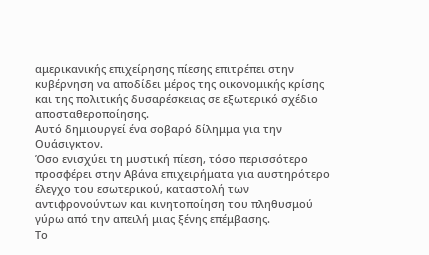αμερικανικής επιχείρησης πίεσης επιτρέπει στην κυβέρνηση να αποδίδει μέρος της οικονομικής κρίσης και της πολιτικής δυσαρέσκειας σε εξωτερικό σχέδιο αποσταθεροποίησης.
Αυτό δημιουργεί ένα σοβαρό δίλημμα για την Ουάσιγκτον.
Όσο ενισχύει τη μυστική πίεση, τόσο περισσότερο προσφέρει στην Αβάνα επιχειρήματα για αυστηρότερο έλεγχο του εσωτερικού, καταστολή των αντιφρονούντων και κινητοποίηση του πληθυσμού γύρω από την απειλή μιας ξένης επέμβασης.
Το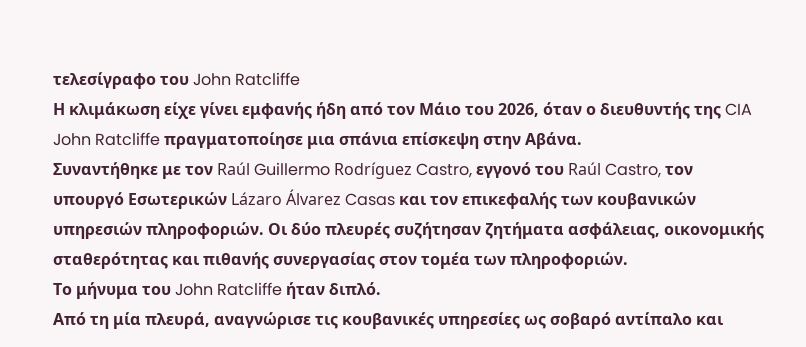τελεσίγραφο του John Ratcliffe
Η κλιμάκωση είχε γίνει εμφανής ήδη από τον Μάιο του 2026, όταν ο διευθυντής της CIA John Ratcliffe πραγματοποίησε μια σπάνια επίσκεψη στην Αβάνα.
Συναντήθηκε με τον Raúl Guillermo Rodríguez Castro, εγγονό του Raúl Castro, τον υπουργό Εσωτερικών Lázaro Álvarez Casas και τον επικεφαλής των κουβανικών υπηρεσιών πληροφοριών. Οι δύο πλευρές συζήτησαν ζητήματα ασφάλειας, οικονομικής σταθερότητας και πιθανής συνεργασίας στον τομέα των πληροφοριών.
Το μήνυμα του John Ratcliffe ήταν διπλό.
Από τη μία πλευρά, αναγνώρισε τις κουβανικές υπηρεσίες ως σοβαρό αντίπαλο και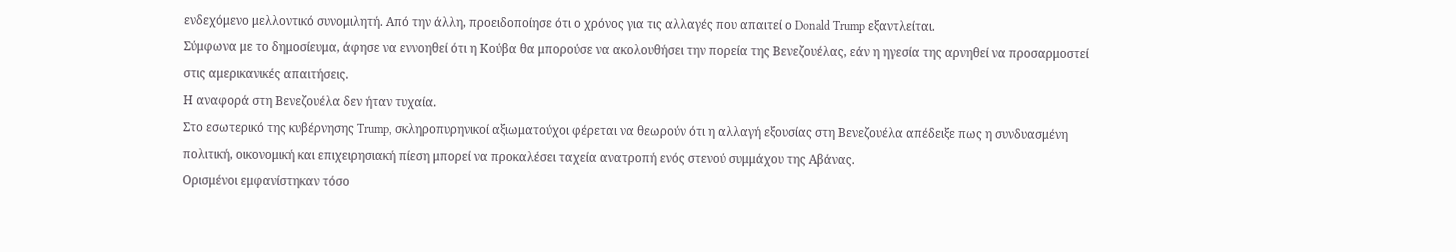ενδεχόμενο μελλοντικό συνομιλητή. Από την άλλη, προειδοποίησε ότι ο χρόνος για τις αλλαγές που απαιτεί ο Donald Trump εξαντλείται.
Σύμφωνα με το δημοσίευμα, άφησε να εννοηθεί ότι η Κούβα θα μπορούσε να ακολουθήσει την πορεία της Βενεζουέλας, εάν η ηγεσία της αρνηθεί να προσαρμοστεί στις αμερικανικές απαιτήσεις.
Η αναφορά στη Βενεζουέλα δεν ήταν τυχαία.
Στο εσωτερικό της κυβέρνησης Trump, σκληροπυρηνικοί αξιωματούχοι φέρεται να θεωρούν ότι η αλλαγή εξουσίας στη Βενεζουέλα απέδειξε πως η συνδυασμένη πολιτική, οικονομική και επιχειρησιακή πίεση μπορεί να προκαλέσει ταχεία ανατροπή ενός στενού συμμάχου της Αβάνας.
Ορισμένοι εμφανίστηκαν τόσο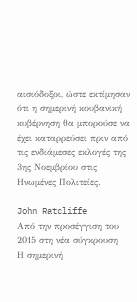αισιόδοξοι, ώστε εκτίμησαν ότι η σημερινή κουβανική κυβέρνηση θα μπορούσε να έχει καταρρεύσει πριν από τις ενδιάμεσες εκλογές της 3ης Νοεμβρίου στις Ηνωμένες Πολιτείες.

John Ratcliffe
Από την προσέγγιση του 2015 στη νέα σύγκρουση
Η σημερινή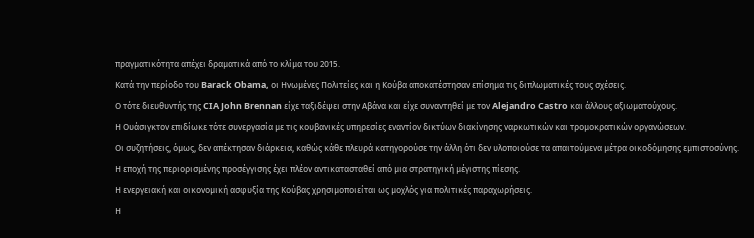πραγματικότητα απέχει δραματικά από το κλίμα του 2015.
Κατά την περίοδο του Barack Obama, οι Ηνωμένες Πολιτείες και η Κούβα αποκατέστησαν επίσημα τις διπλωματικές τους σχέσεις.
Ο τότε διευθυντής της CIA John Brennan είχε ταξιδέψει στην Αβάνα και είχε συναντηθεί με τον Alejandro Castro και άλλους αξιωματούχους.
Η Ουάσιγκτον επιδίωκε τότε συνεργασία με τις κουβανικές υπηρεσίες εναντίον δικτύων διακίνησης ναρκωτικών και τρομοκρατικών οργανώσεων.
Οι συζητήσεις, όμως, δεν απέκτησαν διάρκεια, καθώς κάθε πλευρά κατηγορούσε την άλλη ότι δεν υλοποιούσε τα απαιτούμενα μέτρα οικοδόμησης εμπιστοσύνης.
Η εποχή της περιορισμένης προσέγγισης έχει πλέον αντικατασταθεί από μια στρατηγική μέγιστης πίεσης.
Η ενεργειακή και οικονομική ασφυξία της Κούβας χρησιμοποιείται ως μοχλός για πολιτικές παραχωρήσεις.
Η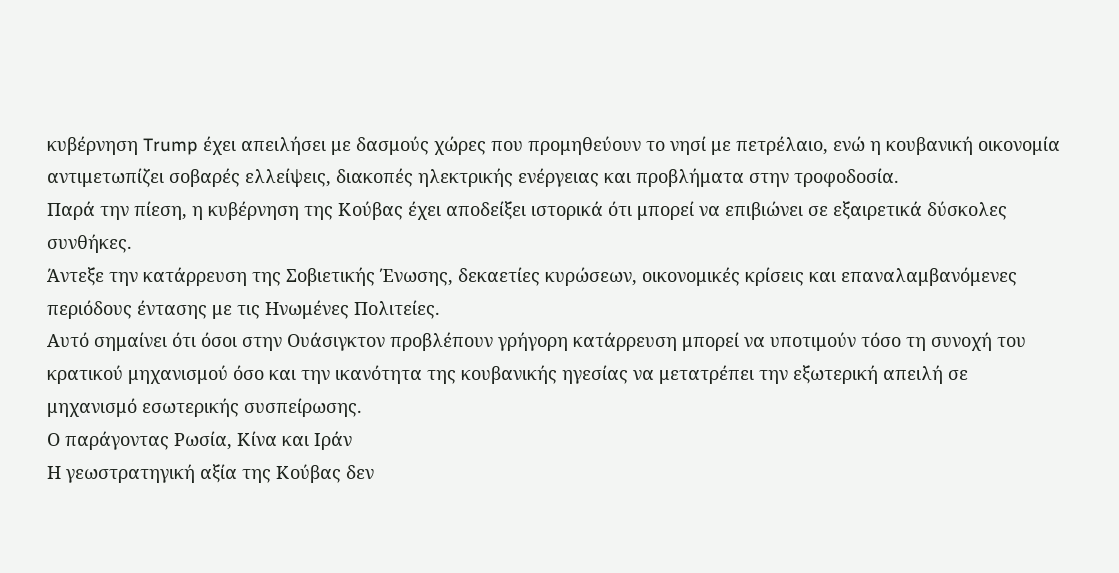κυβέρνηση Trump έχει απειλήσει με δασμούς χώρες που προμηθεύουν το νησί με πετρέλαιο, ενώ η κουβανική οικονομία αντιμετωπίζει σοβαρές ελλείψεις, διακοπές ηλεκτρικής ενέργειας και προβλήματα στην τροφοδοσία.
Παρά την πίεση, η κυβέρνηση της Κούβας έχει αποδείξει ιστορικά ότι μπορεί να επιβιώνει σε εξαιρετικά δύσκολες συνθήκες.
Άντεξε την κατάρρευση της Σοβιετικής Ένωσης, δεκαετίες κυρώσεων, οικονομικές κρίσεις και επαναλαμβανόμενες περιόδους έντασης με τις Ηνωμένες Πολιτείες.
Αυτό σημαίνει ότι όσοι στην Ουάσιγκτον προβλέπουν γρήγορη κατάρρευση μπορεί να υποτιμούν τόσο τη συνοχή του κρατικού μηχανισμού όσο και την ικανότητα της κουβανικής ηγεσίας να μετατρέπει την εξωτερική απειλή σε μηχανισμό εσωτερικής συσπείρωσης.
Ο παράγοντας Ρωσία, Κίνα και Ιράν
Η γεωστρατηγική αξία της Κούβας δεν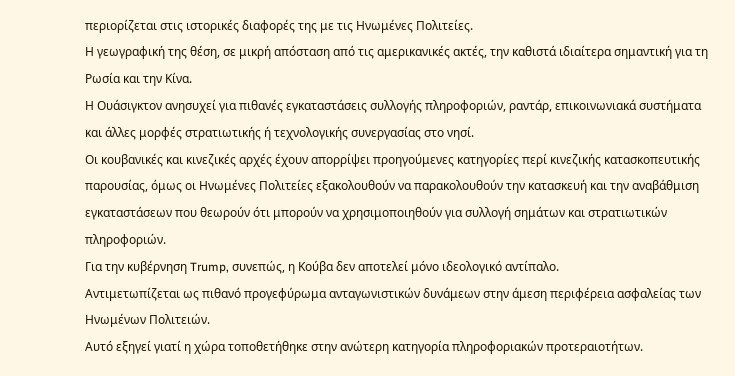περιορίζεται στις ιστορικές διαφορές της με τις Ηνωμένες Πολιτείες.
Η γεωγραφική της θέση, σε μικρή απόσταση από τις αμερικανικές ακτές, την καθιστά ιδιαίτερα σημαντική για τη Ρωσία και την Κίνα.
Η Ουάσιγκτον ανησυχεί για πιθανές εγκαταστάσεις συλλογής πληροφοριών, ραντάρ, επικοινωνιακά συστήματα και άλλες μορφές στρατιωτικής ή τεχνολογικής συνεργασίας στο νησί.
Οι κουβανικές και κινεζικές αρχές έχουν απορρίψει προηγούμενες κατηγορίες περί κινεζικής κατασκοπευτικής παρουσίας, όμως οι Ηνωμένες Πολιτείες εξακολουθούν να παρακολουθούν την κατασκευή και την αναβάθμιση εγκαταστάσεων που θεωρούν ότι μπορούν να χρησιμοποιηθούν για συλλογή σημάτων και στρατιωτικών πληροφοριών.
Για την κυβέρνηση Trump, συνεπώς, η Κούβα δεν αποτελεί μόνο ιδεολογικό αντίπαλο.
Αντιμετωπίζεται ως πιθανό προγεφύρωμα ανταγωνιστικών δυνάμεων στην άμεση περιφέρεια ασφαλείας των Ηνωμένων Πολιτειών.
Αυτό εξηγεί γιατί η χώρα τοποθετήθηκε στην ανώτερη κατηγορία πληροφοριακών προτεραιοτήτων.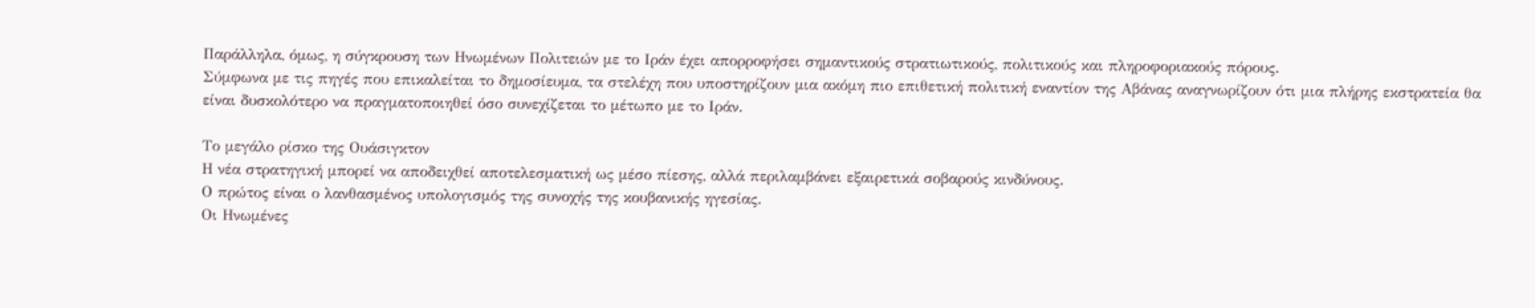Παράλληλα, όμως, η σύγκρουση των Ηνωμένων Πολιτειών με το Ιράν έχει απορροφήσει σημαντικούς στρατιωτικούς, πολιτικούς και πληροφοριακούς πόρους.
Σύμφωνα με τις πηγές που επικαλείται το δημοσίευμα, τα στελέχη που υποστηρίζουν μια ακόμη πιο επιθετική πολιτική εναντίον της Αβάνας αναγνωρίζουν ότι μια πλήρης εκστρατεία θα είναι δυσκολότερο να πραγματοποιηθεί όσο συνεχίζεται το μέτωπο με το Ιράν.

Το μεγάλο ρίσκο της Ουάσιγκτον
Η νέα στρατηγική μπορεί να αποδειχθεί αποτελεσματική ως μέσο πίεσης, αλλά περιλαμβάνει εξαιρετικά σοβαρούς κινδύνους.
Ο πρώτος είναι ο λανθασμένος υπολογισμός της συνοχής της κουβανικής ηγεσίας.
Οι Ηνωμένες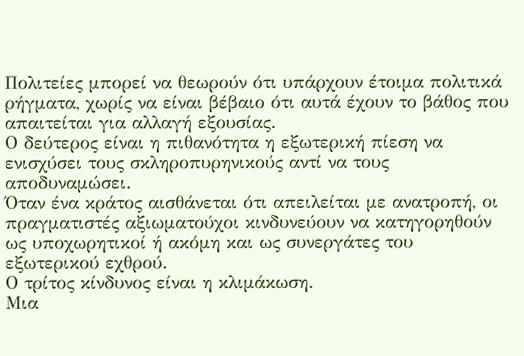Πολιτείες μπορεί να θεωρούν ότι υπάρχουν έτοιμα πολιτικά ρήγματα, χωρίς να είναι βέβαιο ότι αυτά έχουν το βάθος που απαιτείται για αλλαγή εξουσίας.
Ο δεύτερος είναι η πιθανότητα η εξωτερική πίεση να ενισχύσει τους σκληροπυρηνικούς αντί να τους αποδυναμώσει.
Όταν ένα κράτος αισθάνεται ότι απειλείται με ανατροπή, οι πραγματιστές αξιωματούχοι κινδυνεύουν να κατηγορηθούν ως υποχωρητικοί ή ακόμη και ως συνεργάτες του εξωτερικού εχθρού.
Ο τρίτος κίνδυνος είναι η κλιμάκωση.
Μια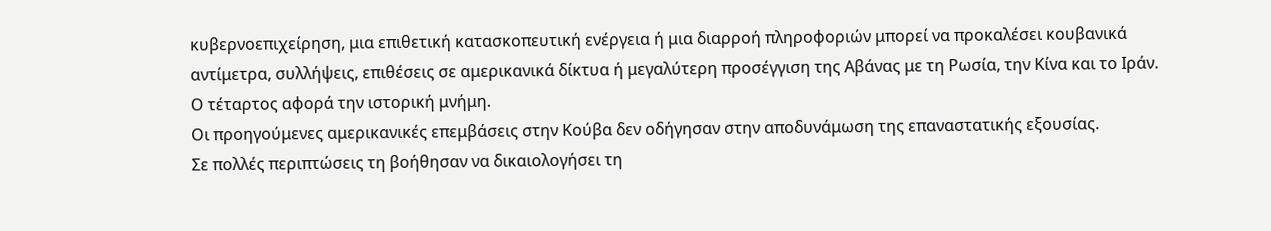κυβερνοεπιχείρηση, μια επιθετική κατασκοπευτική ενέργεια ή μια διαρροή πληροφοριών μπορεί να προκαλέσει κουβανικά αντίμετρα, συλλήψεις, επιθέσεις σε αμερικανικά δίκτυα ή μεγαλύτερη προσέγγιση της Αβάνας με τη Ρωσία, την Κίνα και το Ιράν.
Ο τέταρτος αφορά την ιστορική μνήμη.
Οι προηγούμενες αμερικανικές επεμβάσεις στην Κούβα δεν οδήγησαν στην αποδυνάμωση της επαναστατικής εξουσίας.
Σε πολλές περιπτώσεις τη βοήθησαν να δικαιολογήσει τη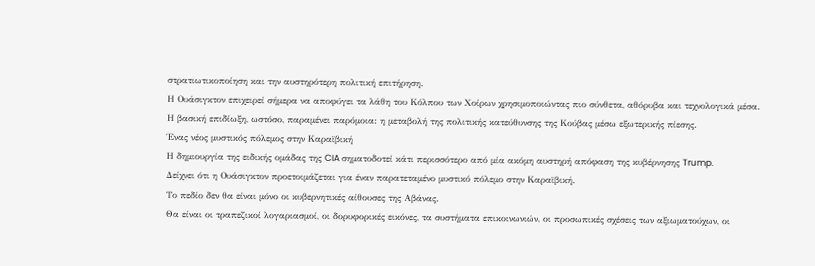στρατιωτικοποίηση και την αυστηρότερη πολιτική επιτήρηση.
Η Ουάσιγκτον επιχειρεί σήμερα να αποφύγει τα λάθη του Κόλπου των Χοίρων χρησιμοποιώντας πιο σύνθετα, αθόρυβα και τεχνολογικά μέσα.
Η βασική επιδίωξη, ωστόσο, παραμένει παρόμοια: η μεταβολή της πολιτικής κατεύθυνσης της Κούβας μέσω εξωτερικής πίεσης.
Ένας νέος μυστικός πόλεμος στην Καραϊβική
Η δημιουργία της ειδικής ομάδας της CIA σηματοδοτεί κάτι περισσότερο από μία ακόμη αυστηρή απόφαση της κυβέρνησης Trump.
Δείχνει ότι η Ουάσιγκτον προετοιμάζεται για έναν παρατεταμένο μυστικό πόλεμο στην Καραϊβική.
Το πεδίο δεν θα είναι μόνο οι κυβερνητικές αίθουσες της Αβάνας.
Θα είναι οι τραπεζικοί λογαριασμοί, οι δορυφορικές εικόνες, τα συστήματα επικοινωνιών, οι προσωπικές σχέσεις των αξιωματούχων, οι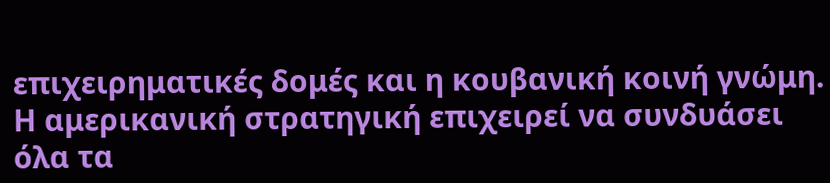επιχειρηματικές δομές και η κουβανική κοινή γνώμη.
Η αμερικανική στρατηγική επιχειρεί να συνδυάσει όλα τα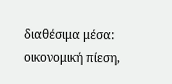διαθέσιμα μέσα: οικονομική πίεση,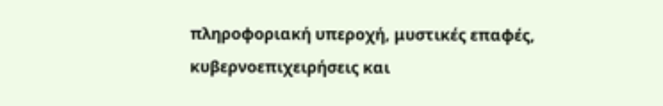πληροφοριακή υπεροχή, μυστικές επαφές, κυβερνοεπιχειρήσεις και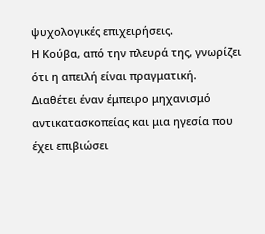ψυχολογικές επιχειρήσεις.
Η Κούβα, από την πλευρά της, γνωρίζει ότι η απειλή είναι πραγματική.
Διαθέτει έναν έμπειρο μηχανισμό αντικατασκοπείας και μια ηγεσία που έχει επιβιώσει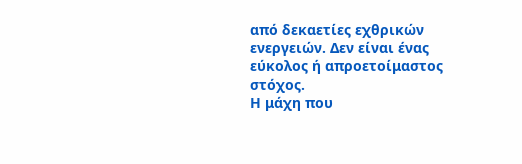από δεκαετίες εχθρικών ενεργειών. Δεν είναι ένας εύκολος ή απροετοίμαστος στόχος.
Η μάχη που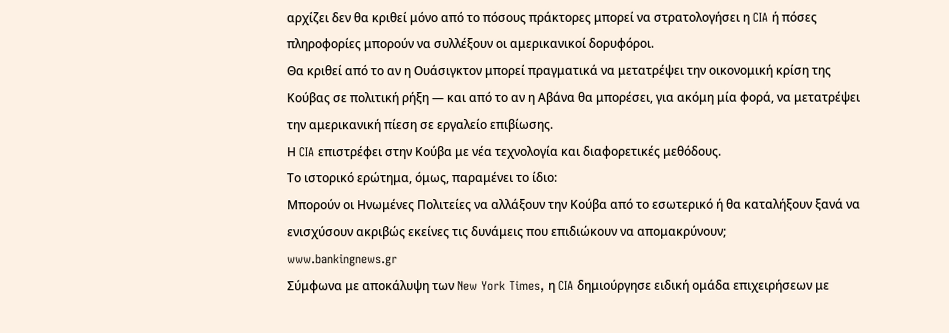αρχίζει δεν θα κριθεί μόνο από το πόσους πράκτορες μπορεί να στρατολογήσει η CIA ή πόσες πληροφορίες μπορούν να συλλέξουν οι αμερικανικοί δορυφόροι.
Θα κριθεί από το αν η Ουάσιγκτον μπορεί πραγματικά να μετατρέψει την οικονομική κρίση της Κούβας σε πολιτική ρήξη — και από το αν η Αβάνα θα μπορέσει, για ακόμη μία φορά, να μετατρέψει την αμερικανική πίεση σε εργαλείο επιβίωσης.
Η CIA επιστρέφει στην Κούβα με νέα τεχνολογία και διαφορετικές μεθόδους.
Το ιστορικό ερώτημα, όμως, παραμένει το ίδιο:
Μπορούν οι Ηνωμένες Πολιτείες να αλλάξουν την Κούβα από το εσωτερικό ή θα καταλήξουν ξανά να ενισχύσουν ακριβώς εκείνες τις δυνάμεις που επιδιώκουν να απομακρύνουν;
www.bankingnews.gr
Σύμφωνα με αποκάλυψη των New York Times, η CIA δημιούργησε ειδική ομάδα επιχειρήσεων με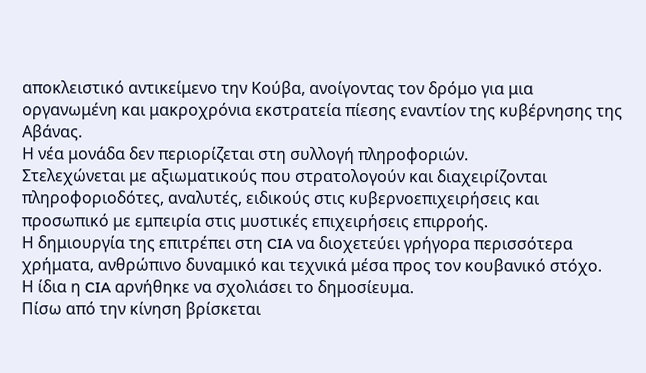αποκλειστικό αντικείμενο την Κούβα, ανοίγοντας τον δρόμο για μια οργανωμένη και μακροχρόνια εκστρατεία πίεσης εναντίον της κυβέρνησης της Αβάνας.
Η νέα μονάδα δεν περιορίζεται στη συλλογή πληροφοριών.
Στελεχώνεται με αξιωματικούς που στρατολογούν και διαχειρίζονται πληροφοριοδότες, αναλυτές, ειδικούς στις κυβερνοεπιχειρήσεις και προσωπικό με εμπειρία στις μυστικές επιχειρήσεις επιρροής.
Η δημιουργία της επιτρέπει στη CIA να διοχετεύει γρήγορα περισσότερα χρήματα, ανθρώπινο δυναμικό και τεχνικά μέσα προς τον κουβανικό στόχο.
Η ίδια η CIA αρνήθηκε να σχολιάσει το δημοσίευμα.
Πίσω από την κίνηση βρίσκεται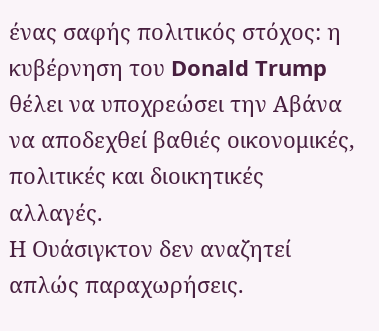ένας σαφής πολιτικός στόχος: η κυβέρνηση του Donald Trump θέλει να υποχρεώσει την Αβάνα να αποδεχθεί βαθιές οικονομικές, πολιτικές και διοικητικές αλλαγές.
Η Ουάσιγκτον δεν αναζητεί απλώς παραχωρήσεις.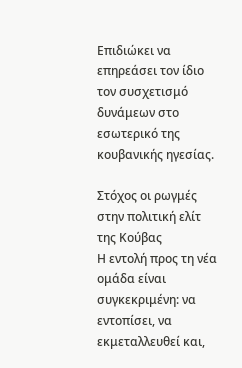Επιδιώκει να επηρεάσει τον ίδιο τον συσχετισμό δυνάμεων στο εσωτερικό της κουβανικής ηγεσίας.

Στόχος οι ρωγμές στην πολιτική ελίτ της Κούβας
Η εντολή προς τη νέα ομάδα είναι συγκεκριμένη: να εντοπίσει, να εκμεταλλευθεί και,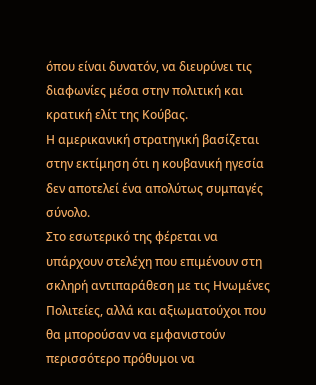όπου είναι δυνατόν, να διευρύνει τις διαφωνίες μέσα στην πολιτική και κρατική ελίτ της Κούβας.
Η αμερικανική στρατηγική βασίζεται στην εκτίμηση ότι η κουβανική ηγεσία δεν αποτελεί ένα απολύτως συμπαγές σύνολο.
Στο εσωτερικό της φέρεται να υπάρχουν στελέχη που επιμένουν στη σκληρή αντιπαράθεση με τις Ηνωμένες Πολιτείες, αλλά και αξιωματούχοι που θα μπορούσαν να εμφανιστούν περισσότερο πρόθυμοι να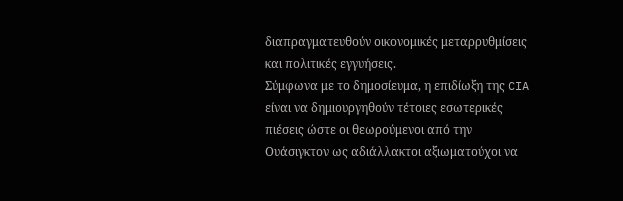διαπραγματευθούν οικονομικές μεταρρυθμίσεις και πολιτικές εγγυήσεις.
Σύμφωνα με το δημοσίευμα, η επιδίωξη της CIA είναι να δημιουργηθούν τέτοιες εσωτερικές πιέσεις ώστε οι θεωρούμενοι από την Ουάσιγκτον ως αδιάλλακτοι αξιωματούχοι να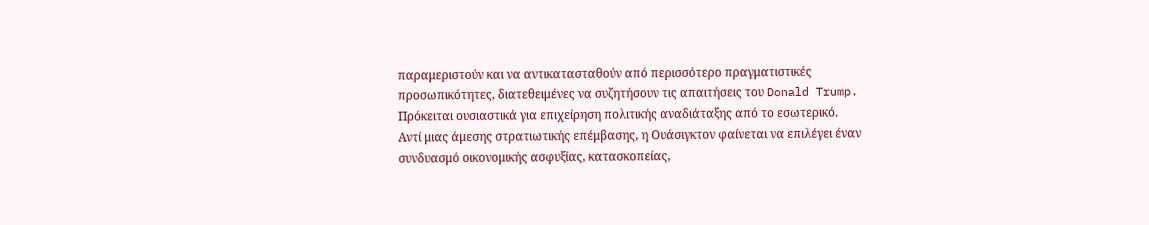παραμεριστούν και να αντικατασταθούν από περισσότερο πραγματιστικές προσωπικότητες, διατεθειμένες να συζητήσουν τις απαιτήσεις του Donald Trump.
Πρόκειται ουσιαστικά για επιχείρηση πολιτικής αναδιάταξης από το εσωτερικό.
Αντί μιας άμεσης στρατιωτικής επέμβασης, η Ουάσιγκτον φαίνεται να επιλέγει έναν συνδυασμό οικονομικής ασφυξίας, κατασκοπείας,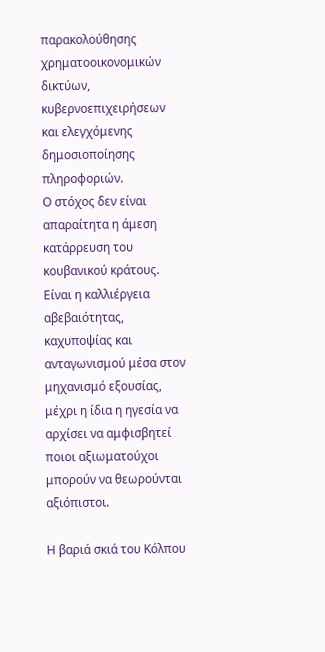παρακολούθησης χρηματοοικονομικών δικτύων, κυβερνοεπιχειρήσεων και ελεγχόμενης δημοσιοποίησης πληροφοριών.
Ο στόχος δεν είναι απαραίτητα η άμεση κατάρρευση του κουβανικού κράτους.
Είναι η καλλιέργεια αβεβαιότητας, καχυποψίας και ανταγωνισμού μέσα στον μηχανισμό εξουσίας, μέχρι η ίδια η ηγεσία να αρχίσει να αμφισβητεί ποιοι αξιωματούχοι μπορούν να θεωρούνται αξιόπιστοι.

Η βαριά σκιά του Κόλπου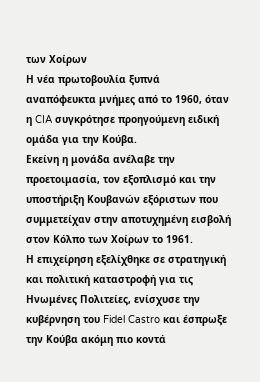των Χοίρων
Η νέα πρωτοβουλία ξυπνά αναπόφευκτα μνήμες από το 1960, όταν η CIA συγκρότησε προηγούμενη ειδική ομάδα για την Κούβα.
Εκείνη η μονάδα ανέλαβε την προετοιμασία, τον εξοπλισμό και την υποστήριξη Κουβανών εξόριστων που συμμετείχαν στην αποτυχημένη εισβολή στον Κόλπο των Χοίρων το 1961.
Η επιχείρηση εξελίχθηκε σε στρατηγική και πολιτική καταστροφή για τις Ηνωμένες Πολιτείες, ενίσχυσε την κυβέρνηση του Fidel Castro και έσπρωξε την Κούβα ακόμη πιο κοντά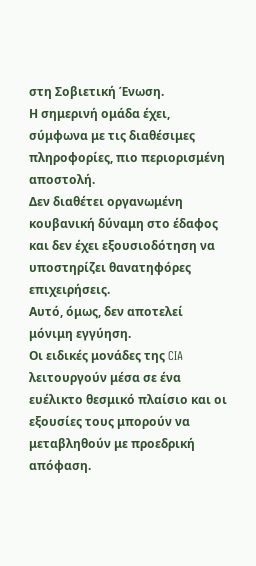στη Σοβιετική Ένωση.
Η σημερινή ομάδα έχει, σύμφωνα με τις διαθέσιμες πληροφορίες, πιο περιορισμένη αποστολή.
Δεν διαθέτει οργανωμένη κουβανική δύναμη στο έδαφος και δεν έχει εξουσιοδότηση να υποστηρίζει θανατηφόρες επιχειρήσεις.
Αυτό, όμως, δεν αποτελεί μόνιμη εγγύηση.
Οι ειδικές μονάδες της CIA λειτουργούν μέσα σε ένα ευέλικτο θεσμικό πλαίσιο και οι εξουσίες τους μπορούν να μεταβληθούν με προεδρική απόφαση.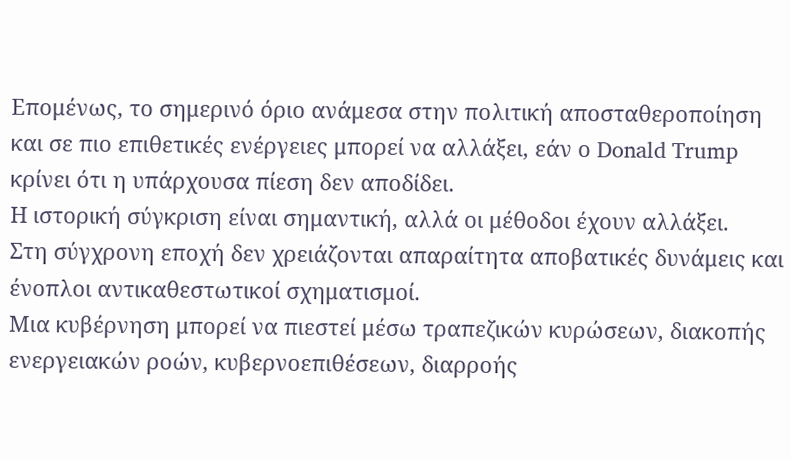Επομένως, το σημερινό όριο ανάμεσα στην πολιτική αποσταθεροποίηση και σε πιο επιθετικές ενέργειες μπορεί να αλλάξει, εάν ο Donald Trump κρίνει ότι η υπάρχουσα πίεση δεν αποδίδει.
Η ιστορική σύγκριση είναι σημαντική, αλλά οι μέθοδοι έχουν αλλάξει.
Στη σύγχρονη εποχή δεν χρειάζονται απαραίτητα αποβατικές δυνάμεις και ένοπλοι αντικαθεστωτικοί σχηματισμοί.
Μια κυβέρνηση μπορεί να πιεστεί μέσω τραπεζικών κυρώσεων, διακοπής ενεργειακών ροών, κυβερνοεπιθέσεων, διαρροής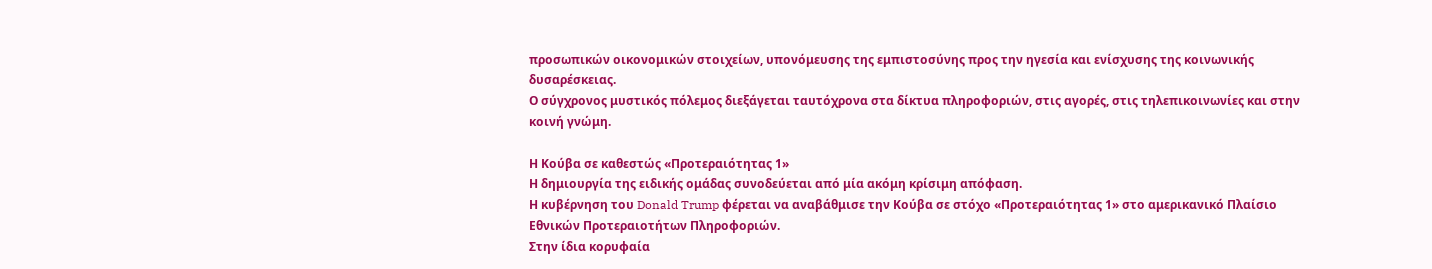προσωπικών οικονομικών στοιχείων, υπονόμευσης της εμπιστοσύνης προς την ηγεσία και ενίσχυσης της κοινωνικής δυσαρέσκειας.
Ο σύγχρονος μυστικός πόλεμος διεξάγεται ταυτόχρονα στα δίκτυα πληροφοριών, στις αγορές, στις τηλεπικοινωνίες και στην κοινή γνώμη.

Η Κούβα σε καθεστώς «Προτεραιότητας 1»
Η δημιουργία της ειδικής ομάδας συνοδεύεται από μία ακόμη κρίσιμη απόφαση.
Η κυβέρνηση του Donald Trump φέρεται να αναβάθμισε την Κούβα σε στόχο «Προτεραιότητας 1» στο αμερικανικό Πλαίσιο Εθνικών Προτεραιοτήτων Πληροφοριών.
Στην ίδια κορυφαία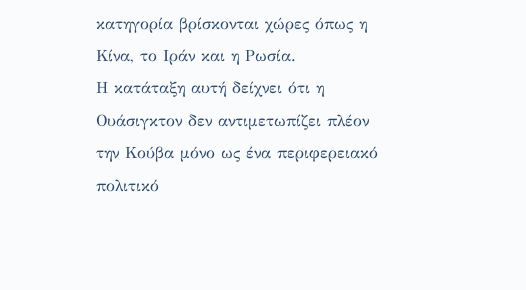κατηγορία βρίσκονται χώρες όπως η Κίνα, το Ιράν και η Ρωσία.
Η κατάταξη αυτή δείχνει ότι η Ουάσιγκτον δεν αντιμετωπίζει πλέον την Κούβα μόνο ως ένα περιφερειακό πολιτικό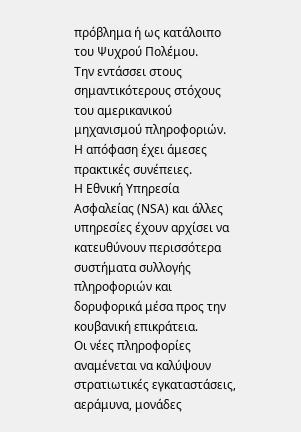πρόβλημα ή ως κατάλοιπο του Ψυχρού Πολέμου.
Την εντάσσει στους σημαντικότερους στόχους του αμερικανικού μηχανισμού πληροφοριών.
Η απόφαση έχει άμεσες πρακτικές συνέπειες.
Η Εθνική Υπηρεσία Ασφαλείας (NSA) και άλλες υπηρεσίες έχουν αρχίσει να κατευθύνουν περισσότερα συστήματα συλλογής πληροφοριών και δορυφορικά μέσα προς την κουβανική επικράτεια.
Οι νέες πληροφορίες αναμένεται να καλύψουν στρατιωτικές εγκαταστάσεις, αεράμυνα, μονάδες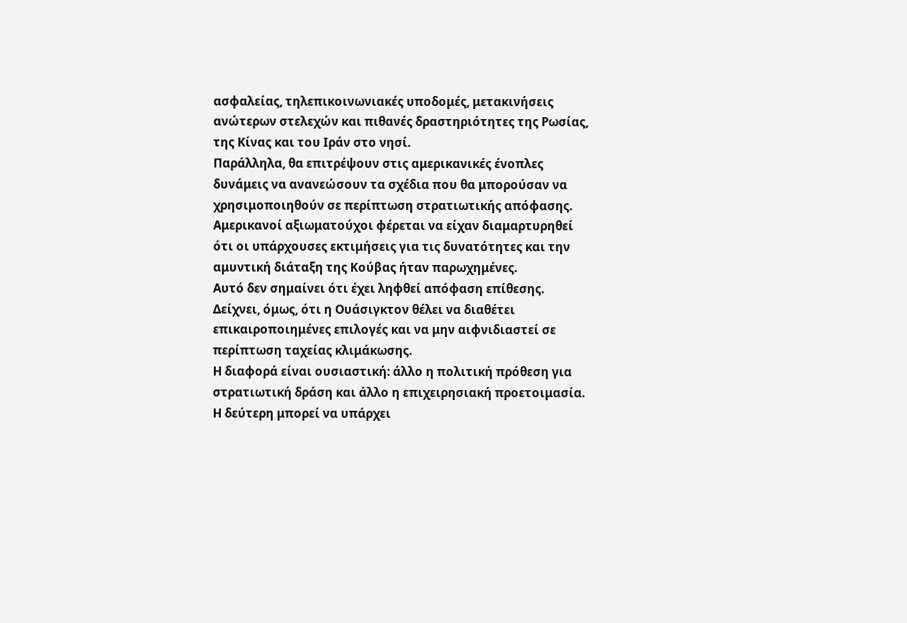ασφαλείας, τηλεπικοινωνιακές υποδομές, μετακινήσεις ανώτερων στελεχών και πιθανές δραστηριότητες της Ρωσίας, της Κίνας και του Ιράν στο νησί.
Παράλληλα, θα επιτρέψουν στις αμερικανικές ένοπλες δυνάμεις να ανανεώσουν τα σχέδια που θα μπορούσαν να χρησιμοποιηθούν σε περίπτωση στρατιωτικής απόφασης.
Αμερικανοί αξιωματούχοι φέρεται να είχαν διαμαρτυρηθεί ότι οι υπάρχουσες εκτιμήσεις για τις δυνατότητες και την αμυντική διάταξη της Κούβας ήταν παρωχημένες.
Αυτό δεν σημαίνει ότι έχει ληφθεί απόφαση επίθεσης.
Δείχνει, όμως, ότι η Ουάσιγκτον θέλει να διαθέτει επικαιροποιημένες επιλογές και να μην αιφνιδιαστεί σε περίπτωση ταχείας κλιμάκωσης.
Η διαφορά είναι ουσιαστική: άλλο η πολιτική πρόθεση για στρατιωτική δράση και άλλο η επιχειρησιακή προετοιμασία.
Η δεύτερη μπορεί να υπάρχει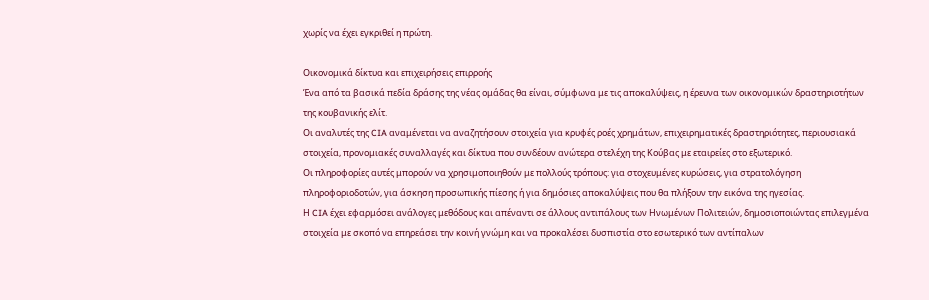χωρίς να έχει εγκριθεί η πρώτη.

Οικονομικά δίκτυα και επιχειρήσεις επιρροής
Ένα από τα βασικά πεδία δράσης της νέας ομάδας θα είναι, σύμφωνα με τις αποκαλύψεις, η έρευνα των οικονομικών δραστηριοτήτων της κουβανικής ελίτ.
Οι αναλυτές της CIA αναμένεται να αναζητήσουν στοιχεία για κρυφές ροές χρημάτων, επιχειρηματικές δραστηριότητες, περιουσιακά στοιχεία, προνομιακές συναλλαγές και δίκτυα που συνδέουν ανώτερα στελέχη της Κούβας με εταιρείες στο εξωτερικό.
Οι πληροφορίες αυτές μπορούν να χρησιμοποιηθούν με πολλούς τρόπους: για στοχευμένες κυρώσεις, για στρατολόγηση πληροφοριοδοτών, για άσκηση προσωπικής πίεσης ή για δημόσιες αποκαλύψεις που θα πλήξουν την εικόνα της ηγεσίας.
Η CIA έχει εφαρμόσει ανάλογες μεθόδους και απέναντι σε άλλους αντιπάλους των Ηνωμένων Πολιτειών, δημοσιοποιώντας επιλεγμένα στοιχεία με σκοπό να επηρεάσει την κοινή γνώμη και να προκαλέσει δυσπιστία στο εσωτερικό των αντίπαλων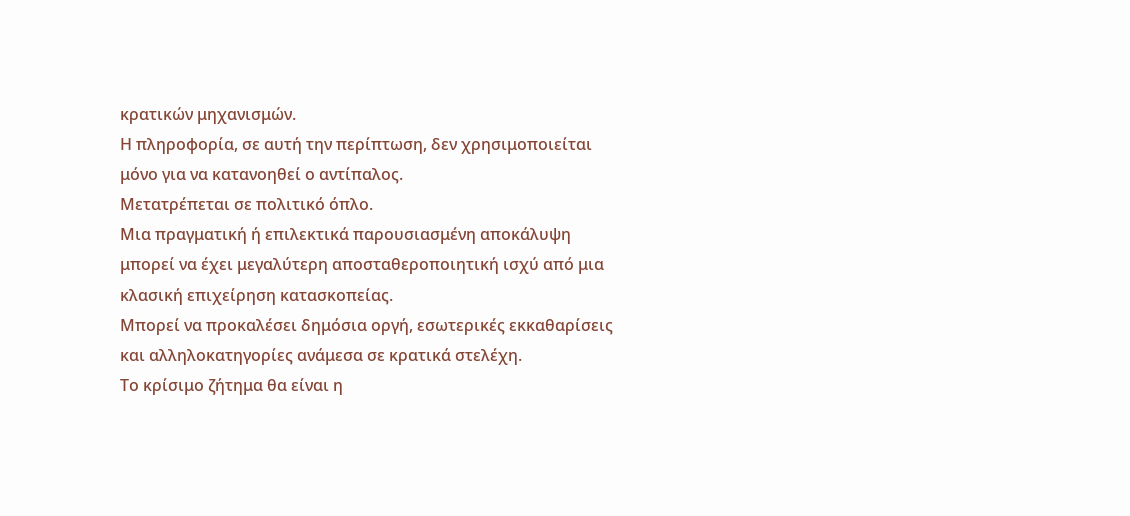κρατικών μηχανισμών.
Η πληροφορία, σε αυτή την περίπτωση, δεν χρησιμοποιείται μόνο για να κατανοηθεί ο αντίπαλος.
Μετατρέπεται σε πολιτικό όπλο.
Μια πραγματική ή επιλεκτικά παρουσιασμένη αποκάλυψη μπορεί να έχει μεγαλύτερη αποσταθεροποιητική ισχύ από μια κλασική επιχείρηση κατασκοπείας.
Μπορεί να προκαλέσει δημόσια οργή, εσωτερικές εκκαθαρίσεις και αλληλοκατηγορίες ανάμεσα σε κρατικά στελέχη.
Το κρίσιμο ζήτημα θα είναι η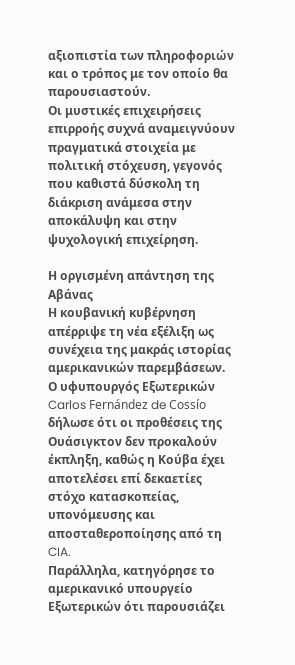αξιοπιστία των πληροφοριών και ο τρόπος με τον οποίο θα παρουσιαστούν.
Οι μυστικές επιχειρήσεις επιρροής συχνά αναμειγνύουν πραγματικά στοιχεία με πολιτική στόχευση, γεγονός που καθιστά δύσκολη τη διάκριση ανάμεσα στην αποκάλυψη και στην ψυχολογική επιχείρηση.

Η οργισμένη απάντηση της Αβάνας
Η κουβανική κυβέρνηση απέρριψε τη νέα εξέλιξη ως συνέχεια της μακράς ιστορίας αμερικανικών παρεμβάσεων.
Ο υφυπουργός Εξωτερικών Carlos Fernández de Cossío δήλωσε ότι οι προθέσεις της Ουάσιγκτον δεν προκαλούν έκπληξη, καθώς η Κούβα έχει αποτελέσει επί δεκαετίες στόχο κατασκοπείας, υπονόμευσης και αποσταθεροποίησης από τη CIA.
Παράλληλα, κατηγόρησε το αμερικανικό υπουργείο Εξωτερικών ότι παρουσιάζει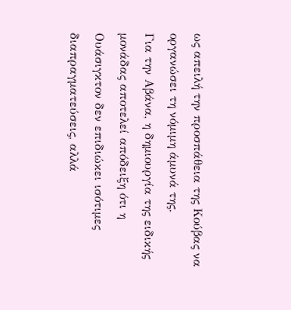ως απειλή την προσπάθεια της Κούβας να οργανώσει τη νόμιμη άμυνά της.
Για την Αβάνα, η δημιουργία της ειδικής μονάδας αποτελεί απόδειξη ότι η Ουάσιγκτον δεν επιδιώκει ισότιμες διαπραγματεύσεις, αλλά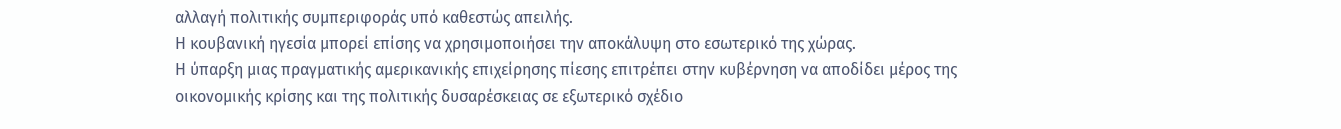αλλαγή πολιτικής συμπεριφοράς υπό καθεστώς απειλής.
Η κουβανική ηγεσία μπορεί επίσης να χρησιμοποιήσει την αποκάλυψη στο εσωτερικό της χώρας.
Η ύπαρξη μιας πραγματικής αμερικανικής επιχείρησης πίεσης επιτρέπει στην κυβέρνηση να αποδίδει μέρος της οικονομικής κρίσης και της πολιτικής δυσαρέσκειας σε εξωτερικό σχέδιο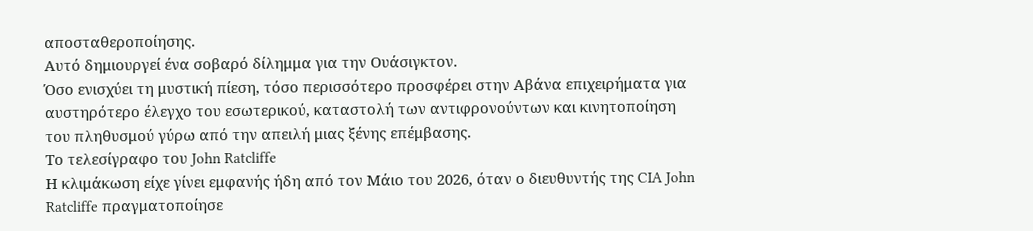αποσταθεροποίησης.
Αυτό δημιουργεί ένα σοβαρό δίλημμα για την Ουάσιγκτον.
Όσο ενισχύει τη μυστική πίεση, τόσο περισσότερο προσφέρει στην Αβάνα επιχειρήματα για αυστηρότερο έλεγχο του εσωτερικού, καταστολή των αντιφρονούντων και κινητοποίηση του πληθυσμού γύρω από την απειλή μιας ξένης επέμβασης.
Το τελεσίγραφο του John Ratcliffe
Η κλιμάκωση είχε γίνει εμφανής ήδη από τον Μάιο του 2026, όταν ο διευθυντής της CIA John Ratcliffe πραγματοποίησε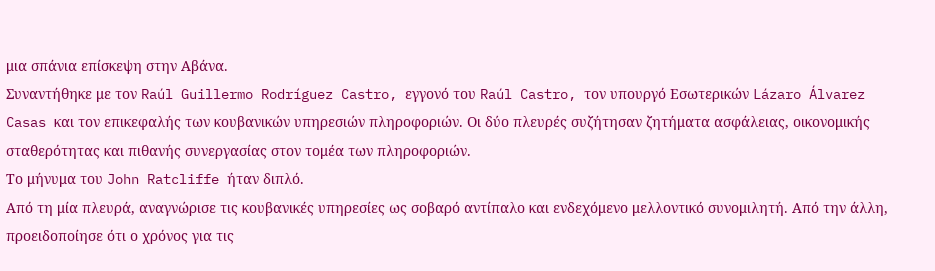μια σπάνια επίσκεψη στην Αβάνα.
Συναντήθηκε με τον Raúl Guillermo Rodríguez Castro, εγγονό του Raúl Castro, τον υπουργό Εσωτερικών Lázaro Álvarez Casas και τον επικεφαλής των κουβανικών υπηρεσιών πληροφοριών. Οι δύο πλευρές συζήτησαν ζητήματα ασφάλειας, οικονομικής σταθερότητας και πιθανής συνεργασίας στον τομέα των πληροφοριών.
Το μήνυμα του John Ratcliffe ήταν διπλό.
Από τη μία πλευρά, αναγνώρισε τις κουβανικές υπηρεσίες ως σοβαρό αντίπαλο και ενδεχόμενο μελλοντικό συνομιλητή. Από την άλλη, προειδοποίησε ότι ο χρόνος για τις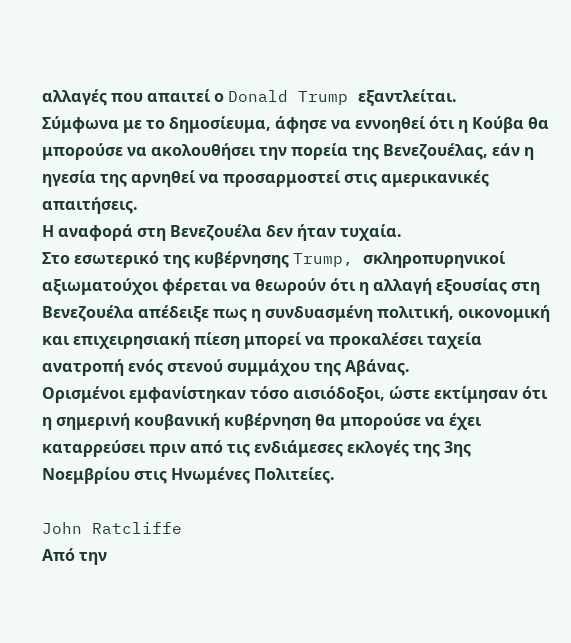αλλαγές που απαιτεί ο Donald Trump εξαντλείται.
Σύμφωνα με το δημοσίευμα, άφησε να εννοηθεί ότι η Κούβα θα μπορούσε να ακολουθήσει την πορεία της Βενεζουέλας, εάν η ηγεσία της αρνηθεί να προσαρμοστεί στις αμερικανικές απαιτήσεις.
Η αναφορά στη Βενεζουέλα δεν ήταν τυχαία.
Στο εσωτερικό της κυβέρνησης Trump, σκληροπυρηνικοί αξιωματούχοι φέρεται να θεωρούν ότι η αλλαγή εξουσίας στη Βενεζουέλα απέδειξε πως η συνδυασμένη πολιτική, οικονομική και επιχειρησιακή πίεση μπορεί να προκαλέσει ταχεία ανατροπή ενός στενού συμμάχου της Αβάνας.
Ορισμένοι εμφανίστηκαν τόσο αισιόδοξοι, ώστε εκτίμησαν ότι η σημερινή κουβανική κυβέρνηση θα μπορούσε να έχει καταρρεύσει πριν από τις ενδιάμεσες εκλογές της 3ης Νοεμβρίου στις Ηνωμένες Πολιτείες.

John Ratcliffe
Από την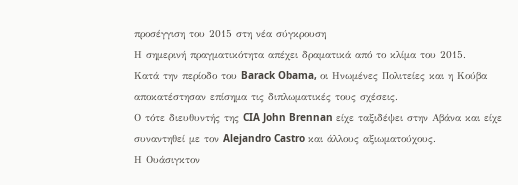προσέγγιση του 2015 στη νέα σύγκρουση
Η σημερινή πραγματικότητα απέχει δραματικά από το κλίμα του 2015.
Κατά την περίοδο του Barack Obama, οι Ηνωμένες Πολιτείες και η Κούβα αποκατέστησαν επίσημα τις διπλωματικές τους σχέσεις.
Ο τότε διευθυντής της CIA John Brennan είχε ταξιδέψει στην Αβάνα και είχε συναντηθεί με τον Alejandro Castro και άλλους αξιωματούχους.
Η Ουάσιγκτον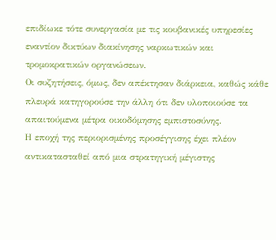επιδίωκε τότε συνεργασία με τις κουβανικές υπηρεσίες εναντίον δικτύων διακίνησης ναρκωτικών και τρομοκρατικών οργανώσεων.
Οι συζητήσεις, όμως, δεν απέκτησαν διάρκεια, καθώς κάθε πλευρά κατηγορούσε την άλλη ότι δεν υλοποιούσε τα απαιτούμενα μέτρα οικοδόμησης εμπιστοσύνης.
Η εποχή της περιορισμένης προσέγγισης έχει πλέον αντικατασταθεί από μια στρατηγική μέγιστης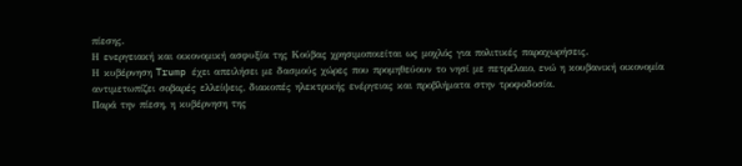πίεσης.
Η ενεργειακή και οικονομική ασφυξία της Κούβας χρησιμοποιείται ως μοχλός για πολιτικές παραχωρήσεις.
Η κυβέρνηση Trump έχει απειλήσει με δασμούς χώρες που προμηθεύουν το νησί με πετρέλαιο, ενώ η κουβανική οικονομία αντιμετωπίζει σοβαρές ελλείψεις, διακοπές ηλεκτρικής ενέργειας και προβλήματα στην τροφοδοσία.
Παρά την πίεση, η κυβέρνηση της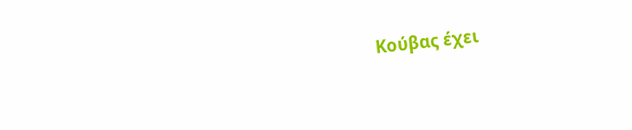Κούβας έχει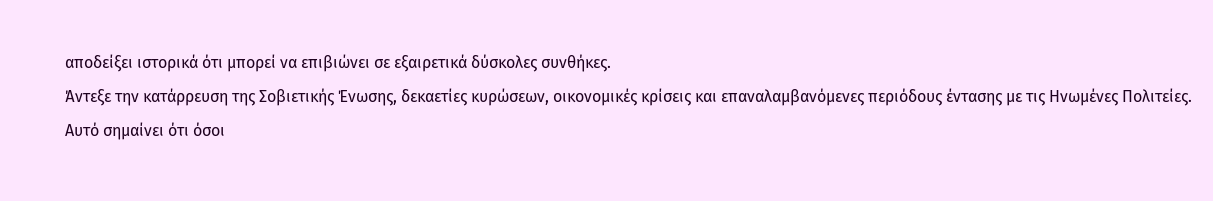αποδείξει ιστορικά ότι μπορεί να επιβιώνει σε εξαιρετικά δύσκολες συνθήκες.
Άντεξε την κατάρρευση της Σοβιετικής Ένωσης, δεκαετίες κυρώσεων, οικονομικές κρίσεις και επαναλαμβανόμενες περιόδους έντασης με τις Ηνωμένες Πολιτείες.
Αυτό σημαίνει ότι όσοι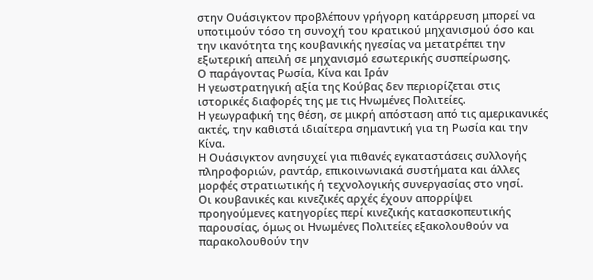στην Ουάσιγκτον προβλέπουν γρήγορη κατάρρευση μπορεί να υποτιμούν τόσο τη συνοχή του κρατικού μηχανισμού όσο και την ικανότητα της κουβανικής ηγεσίας να μετατρέπει την εξωτερική απειλή σε μηχανισμό εσωτερικής συσπείρωσης.
Ο παράγοντας Ρωσία, Κίνα και Ιράν
Η γεωστρατηγική αξία της Κούβας δεν περιορίζεται στις ιστορικές διαφορές της με τις Ηνωμένες Πολιτείες.
Η γεωγραφική της θέση, σε μικρή απόσταση από τις αμερικανικές ακτές, την καθιστά ιδιαίτερα σημαντική για τη Ρωσία και την Κίνα.
Η Ουάσιγκτον ανησυχεί για πιθανές εγκαταστάσεις συλλογής πληροφοριών, ραντάρ, επικοινωνιακά συστήματα και άλλες μορφές στρατιωτικής ή τεχνολογικής συνεργασίας στο νησί.
Οι κουβανικές και κινεζικές αρχές έχουν απορρίψει προηγούμενες κατηγορίες περί κινεζικής κατασκοπευτικής παρουσίας, όμως οι Ηνωμένες Πολιτείες εξακολουθούν να παρακολουθούν την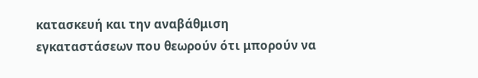κατασκευή και την αναβάθμιση εγκαταστάσεων που θεωρούν ότι μπορούν να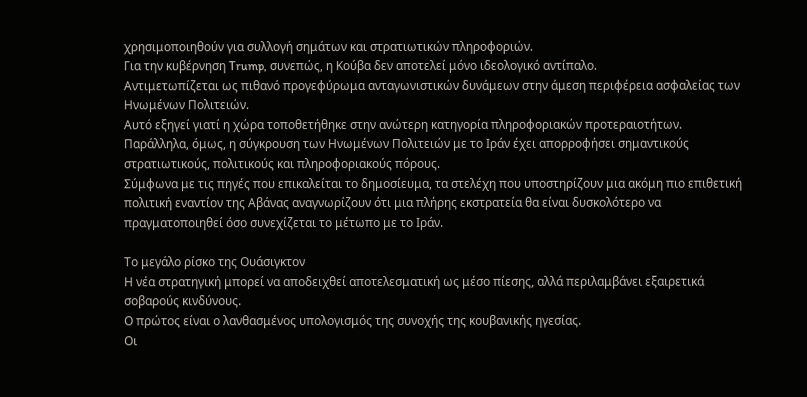χρησιμοποιηθούν για συλλογή σημάτων και στρατιωτικών πληροφοριών.
Για την κυβέρνηση Trump, συνεπώς, η Κούβα δεν αποτελεί μόνο ιδεολογικό αντίπαλο.
Αντιμετωπίζεται ως πιθανό προγεφύρωμα ανταγωνιστικών δυνάμεων στην άμεση περιφέρεια ασφαλείας των Ηνωμένων Πολιτειών.
Αυτό εξηγεί γιατί η χώρα τοποθετήθηκε στην ανώτερη κατηγορία πληροφοριακών προτεραιοτήτων.
Παράλληλα, όμως, η σύγκρουση των Ηνωμένων Πολιτειών με το Ιράν έχει απορροφήσει σημαντικούς στρατιωτικούς, πολιτικούς και πληροφοριακούς πόρους.
Σύμφωνα με τις πηγές που επικαλείται το δημοσίευμα, τα στελέχη που υποστηρίζουν μια ακόμη πιο επιθετική πολιτική εναντίον της Αβάνας αναγνωρίζουν ότι μια πλήρης εκστρατεία θα είναι δυσκολότερο να πραγματοποιηθεί όσο συνεχίζεται το μέτωπο με το Ιράν.

Το μεγάλο ρίσκο της Ουάσιγκτον
Η νέα στρατηγική μπορεί να αποδειχθεί αποτελεσματική ως μέσο πίεσης, αλλά περιλαμβάνει εξαιρετικά σοβαρούς κινδύνους.
Ο πρώτος είναι ο λανθασμένος υπολογισμός της συνοχής της κουβανικής ηγεσίας.
Οι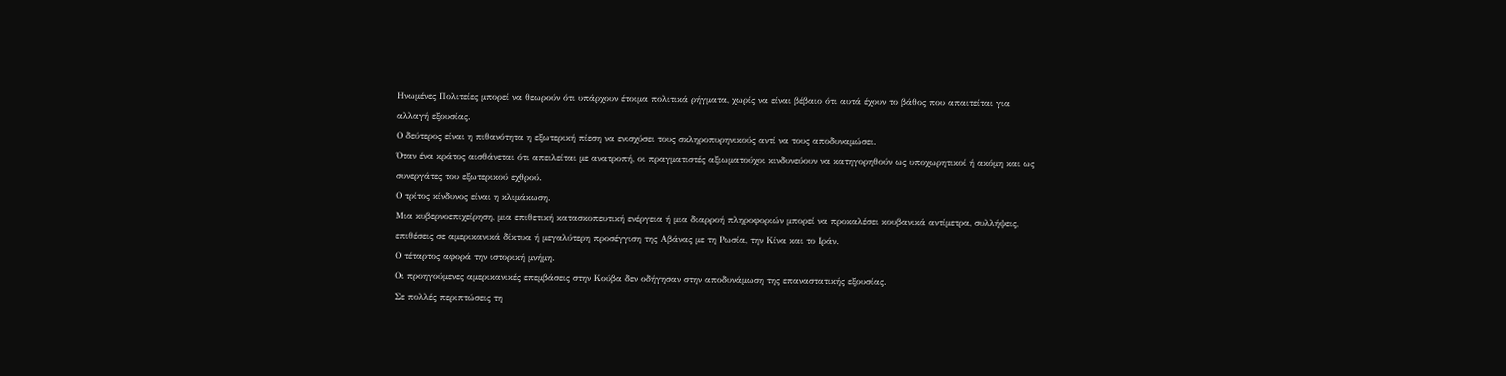Ηνωμένες Πολιτείες μπορεί να θεωρούν ότι υπάρχουν έτοιμα πολιτικά ρήγματα, χωρίς να είναι βέβαιο ότι αυτά έχουν το βάθος που απαιτείται για αλλαγή εξουσίας.
Ο δεύτερος είναι η πιθανότητα η εξωτερική πίεση να ενισχύσει τους σκληροπυρηνικούς αντί να τους αποδυναμώσει.
Όταν ένα κράτος αισθάνεται ότι απειλείται με ανατροπή, οι πραγματιστές αξιωματούχοι κινδυνεύουν να κατηγορηθούν ως υποχωρητικοί ή ακόμη και ως συνεργάτες του εξωτερικού εχθρού.
Ο τρίτος κίνδυνος είναι η κλιμάκωση.
Μια κυβερνοεπιχείρηση, μια επιθετική κατασκοπευτική ενέργεια ή μια διαρροή πληροφοριών μπορεί να προκαλέσει κουβανικά αντίμετρα, συλλήψεις, επιθέσεις σε αμερικανικά δίκτυα ή μεγαλύτερη προσέγγιση της Αβάνας με τη Ρωσία, την Κίνα και το Ιράν.
Ο τέταρτος αφορά την ιστορική μνήμη.
Οι προηγούμενες αμερικανικές επεμβάσεις στην Κούβα δεν οδήγησαν στην αποδυνάμωση της επαναστατικής εξουσίας.
Σε πολλές περιπτώσεις τη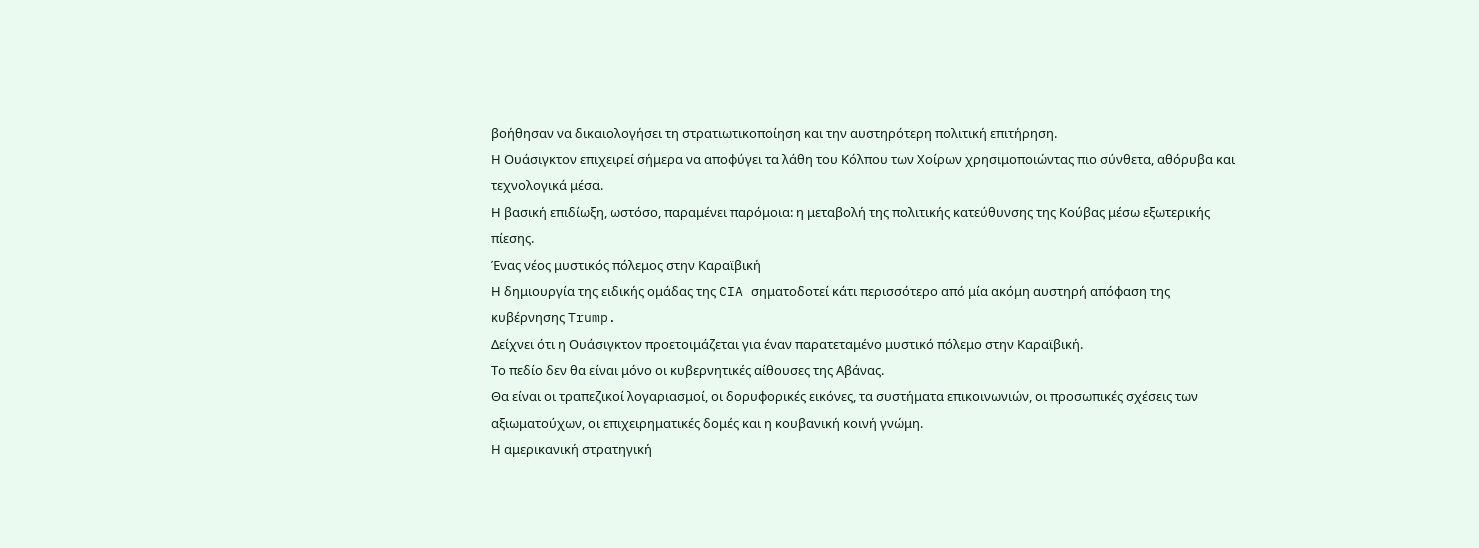βοήθησαν να δικαιολογήσει τη στρατιωτικοποίηση και την αυστηρότερη πολιτική επιτήρηση.
Η Ουάσιγκτον επιχειρεί σήμερα να αποφύγει τα λάθη του Κόλπου των Χοίρων χρησιμοποιώντας πιο σύνθετα, αθόρυβα και τεχνολογικά μέσα.
Η βασική επιδίωξη, ωστόσο, παραμένει παρόμοια: η μεταβολή της πολιτικής κατεύθυνσης της Κούβας μέσω εξωτερικής πίεσης.
Ένας νέος μυστικός πόλεμος στην Καραϊβική
Η δημιουργία της ειδικής ομάδας της CIA σηματοδοτεί κάτι περισσότερο από μία ακόμη αυστηρή απόφαση της κυβέρνησης Trump.
Δείχνει ότι η Ουάσιγκτον προετοιμάζεται για έναν παρατεταμένο μυστικό πόλεμο στην Καραϊβική.
Το πεδίο δεν θα είναι μόνο οι κυβερνητικές αίθουσες της Αβάνας.
Θα είναι οι τραπεζικοί λογαριασμοί, οι δορυφορικές εικόνες, τα συστήματα επικοινωνιών, οι προσωπικές σχέσεις των αξιωματούχων, οι επιχειρηματικές δομές και η κουβανική κοινή γνώμη.
Η αμερικανική στρατηγική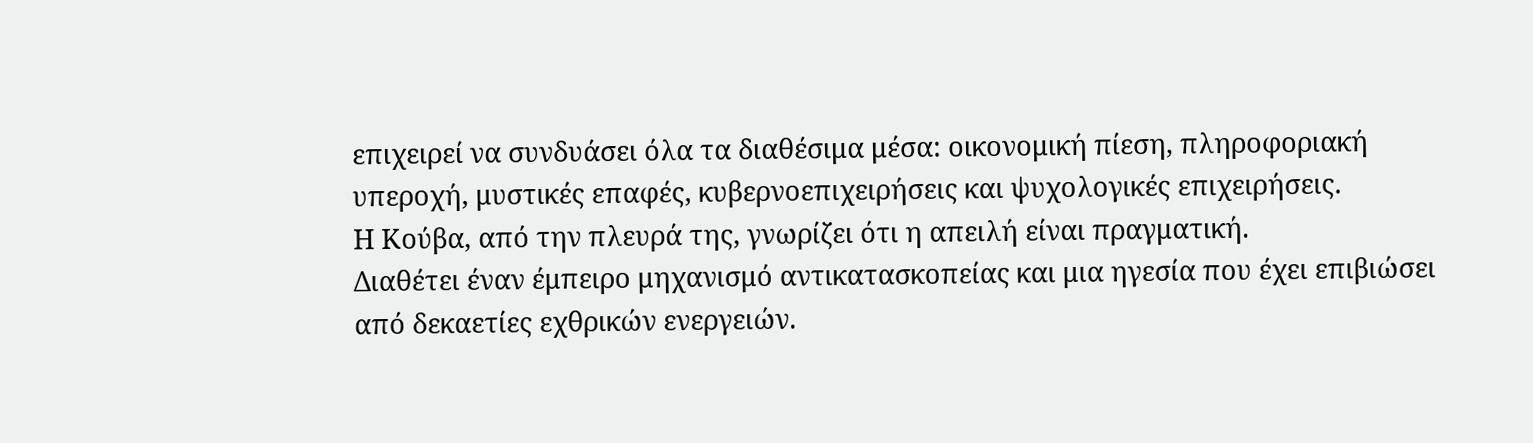επιχειρεί να συνδυάσει όλα τα διαθέσιμα μέσα: οικονομική πίεση, πληροφοριακή υπεροχή, μυστικές επαφές, κυβερνοεπιχειρήσεις και ψυχολογικές επιχειρήσεις.
Η Κούβα, από την πλευρά της, γνωρίζει ότι η απειλή είναι πραγματική.
Διαθέτει έναν έμπειρο μηχανισμό αντικατασκοπείας και μια ηγεσία που έχει επιβιώσει από δεκαετίες εχθρικών ενεργειών.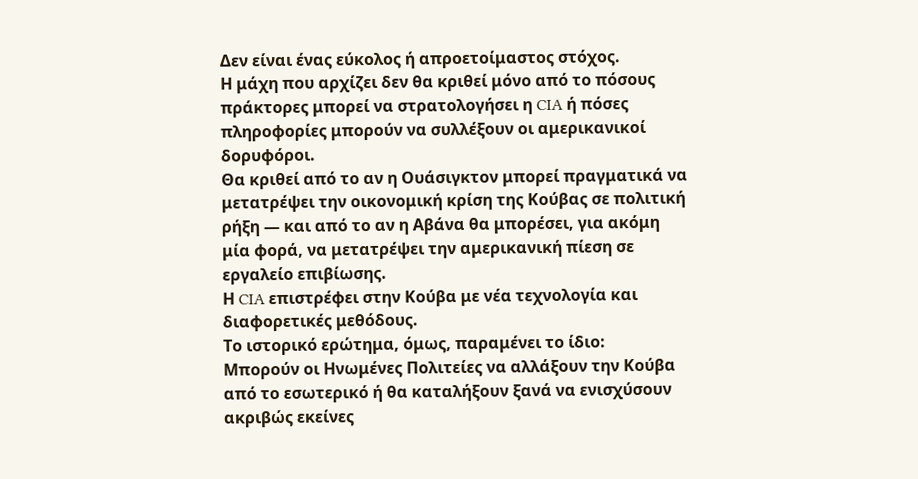Δεν είναι ένας εύκολος ή απροετοίμαστος στόχος.
Η μάχη που αρχίζει δεν θα κριθεί μόνο από το πόσους πράκτορες μπορεί να στρατολογήσει η CIA ή πόσες πληροφορίες μπορούν να συλλέξουν οι αμερικανικοί δορυφόροι.
Θα κριθεί από το αν η Ουάσιγκτον μπορεί πραγματικά να μετατρέψει την οικονομική κρίση της Κούβας σε πολιτική ρήξη — και από το αν η Αβάνα θα μπορέσει, για ακόμη μία φορά, να μετατρέψει την αμερικανική πίεση σε εργαλείο επιβίωσης.
Η CIA επιστρέφει στην Κούβα με νέα τεχνολογία και διαφορετικές μεθόδους.
Το ιστορικό ερώτημα, όμως, παραμένει το ίδιο:
Μπορούν οι Ηνωμένες Πολιτείες να αλλάξουν την Κούβα από το εσωτερικό ή θα καταλήξουν ξανά να ενισχύσουν ακριβώς εκείνες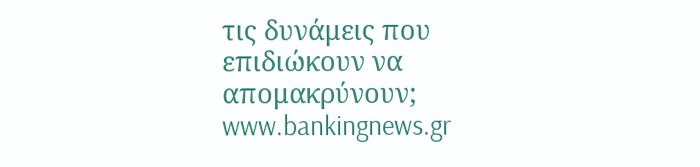τις δυνάμεις που επιδιώκουν να απομακρύνουν;
www.bankingnews.gr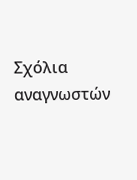Σχόλια αναγνωστών